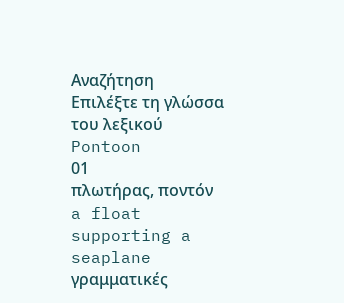Αναζήτηση
Επιλέξτε τη γλώσσα του λεξικού
Pontoon
01
πλωτήρας, ποντόν
a float supporting a seaplane
γραμματικές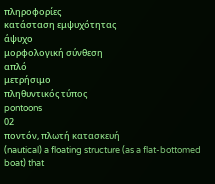πληροφορίες
κατάσταση εμψυχότητας
άψυχο
μορφολογική σύνθεση
απλό
μετρήσιμο
πληθυντικός τύπος
pontoons
02
ποντόν, πλωτή κατασκευή
(nautical) a floating structure (as a flat-bottomed boat) that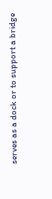serves as a dock or to support a bridge